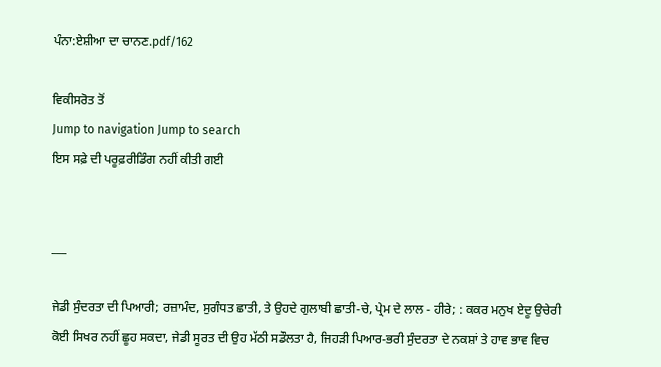ਪੰਨਾ:ਏਸ਼ੀਆ ਦਾ ਚਾਨਣ.pdf/162

ਵਿਕੀਸਰੋਤ ਤੋਂ
Jump to navigation Jump to search
ਇਸ ਸਫ਼ੇ ਦੀ ਪਰੂਫ਼ਰੀਡਿੰਗ ਨਹੀਂ ਕੀਤੀ ਗਈ


___

ਜੇਡੀ ਸੁੰਦਰਤਾ ਦੀ ਪਿਆਰੀ; ਰਜ਼ਾਮੰਦ, ਸੁਗੰਧਤ ਛਾਤੀ, ਤੇ ਉਹਦੇ ਗੁਲਾਬੀ ਛਾਤੀ-ਚੇ, ਪ੍ਰੇਮ ਦੇ ਲਾਲ - ਹੀਰੇ; : ਕਕਰ ਮਨੁਖ ਏਦੂ ਉਚੇਰੀ ਕੋਈ ਸਿਖਰ ਨਹੀਂ ਛੂਹ ਸਕਦਾ, ਜੇਡੀ ਸੂਰਤ ਦੀ ਉਹ ਮੱਠੀ ਸਡੌਲਤਾ ਹੈ, ਜਿਹੜੀ ਪਿਆਰ-ਭਰੀ ਸੁੰਦਰਤਾ ਦੇ ਨਕਸ਼ਾਂ ਤੇ ਹਾਵ ਭਾਵ ਵਿਚ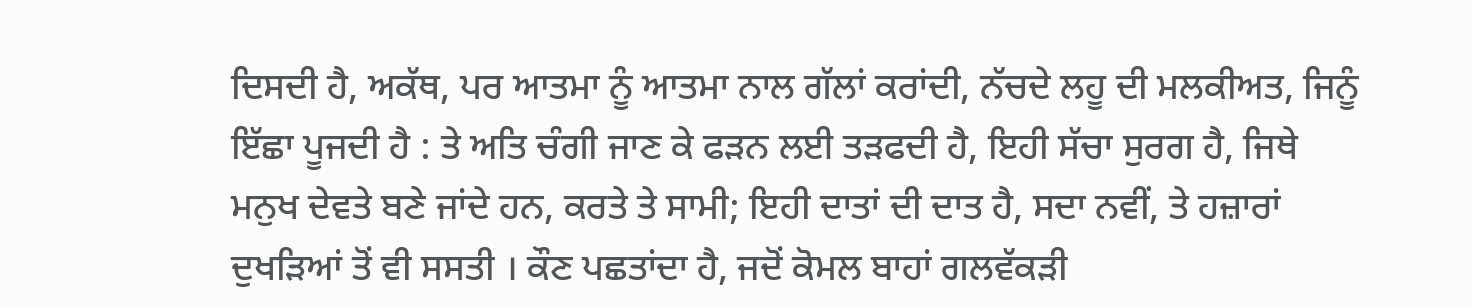ਦਿਸਦੀ ਹੈ, ਅਕੱਥ, ਪਰ ਆਤਮਾ ਨੂੰ ਆਤਮਾ ਨਾਲ ਗੱਲਾਂ ਕਰਾਂਦੀ, ਨੱਚਦੇ ਲਹੂ ਦੀ ਮਲਕੀਅਤ, ਜਿਨੂੰ ਇੱਛਾ ਪੂਜਦੀ ਹੈ : ਤੇ ਅਤਿ ਚੰਗੀ ਜਾਣ ਕੇ ਫੜਨ ਲਈ ਤੜਫਦੀ ਹੈ, ਇਹੀ ਸੱਚਾ ਸੁਰਗ ਹੈ, ਜਿਥੇ ਮਨੁਖ ਦੇਵਤੇ ਬਣੇ ਜਾਂਦੇ ਹਨ, ਕਰਤੇ ਤੇ ਸਾਮੀ; ਇਹੀ ਦਾਤਾਂ ਦੀ ਦਾਤ ਹੈ, ਸਦਾ ਨਵੀਂ, ਤੇ ਹਜ਼ਾਰਾਂ ਦੁਖੜਿਆਂ ਤੋਂ ਵੀ ਸਸਤੀ । ਕੌਣ ਪਛਤਾਂਦਾ ਹੈ, ਜਦੋਂ ਕੋਮਲ ਬਾਹਾਂ ਗਲਵੱਕੜੀ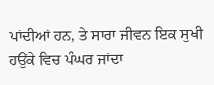ਪਾਂਦੀਆਂ ਹਨ, ਤੇ ਸਾਰਾ ਜੀਵਨ ਇਕ ਸੁਖੀ ਹਉਂਕੇ ਵਿਚ ਪੰਘਰ ਜਾਂਦਾ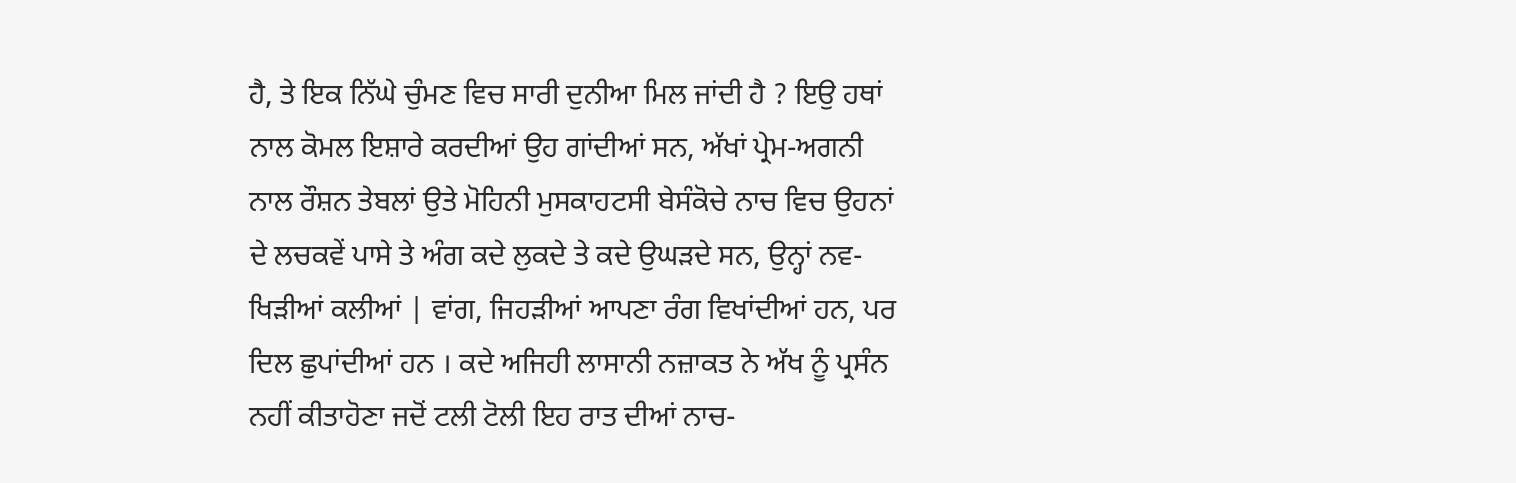ਹੈ, ਤੇ ਇਕ ਨਿੱਘੇ ਚੁੰਮਣ ਵਿਚ ਸਾਰੀ ਦੁਨੀਆ ਮਿਲ ਜਾਂਦੀ ਹੈ ? ਇਉ ਹਥਾਂ ਨਾਲ ਕੋਮਲ ਇਸ਼ਾਰੇ ਕਰਦੀਆਂ ਉਹ ਗਾਂਦੀਆਂ ਸਨ, ਅੱਖਾਂ ਪ੍ਰੇਮ-ਅਗਨੀ ਨਾਲ ਰੌਸ਼ਨ ਤੇਬਲਾਂ ਉਤੇ ਮੋਹਿਨੀ ਮੁਸਕਾਹਟਸੀ ਬੇਸੰਕੋਚੇ ਨਾਚ ਵਿਚ ਉਹਨਾਂ ਦੇ ਲਚਕਵੇਂ ਪਾਸੇ ਤੇ ਅੰਗ ਕਦੇ ਲੁਕਦੇ ਤੇ ਕਦੇ ਉਘੜਦੇ ਸਨ, ਉਨ੍ਹਾਂ ਨਵ-ਖਿੜੀਆਂ ਕਲੀਆਂ | ਵਾਂਗ, ਜਿਹੜੀਆਂ ਆਪਣਾ ਰੰਗ ਵਿਖਾਂਦੀਆਂ ਹਨ, ਪਰ ਦਿਲ ਛੁਪਾਂਦੀਆਂ ਹਨ । ਕਦੇ ਅਜਿਹੀ ਲਾਸਾਨੀ ਨਜ਼ਾਕਤ ਨੇ ਅੱਖ ਨੂੰ ਪ੍ਰਸੰਨ ਨਹੀਂ ਕੀਤਾਹੋਣਾ ਜਦੋਂ ਟਲੀ ਟੋਲੀ ਇਹ ਰਾਤ ਦੀਆਂ ਨਾਚ-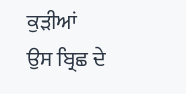ਕੁੜੀਆਂ ਉਸ ਬ੍ਰਿਛ ਦੇ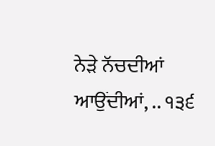ਨੇੜੇ ਨੱਚਦੀਆਂ ਆਉਂਦੀਆਂ, .. ੧੩੬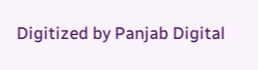Digitized by Panjab Digital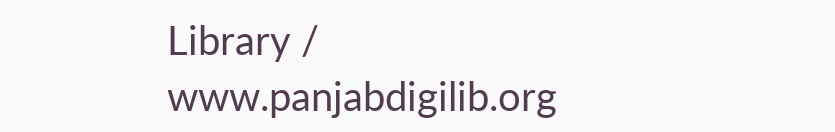Library / www.panjabdigilib.org